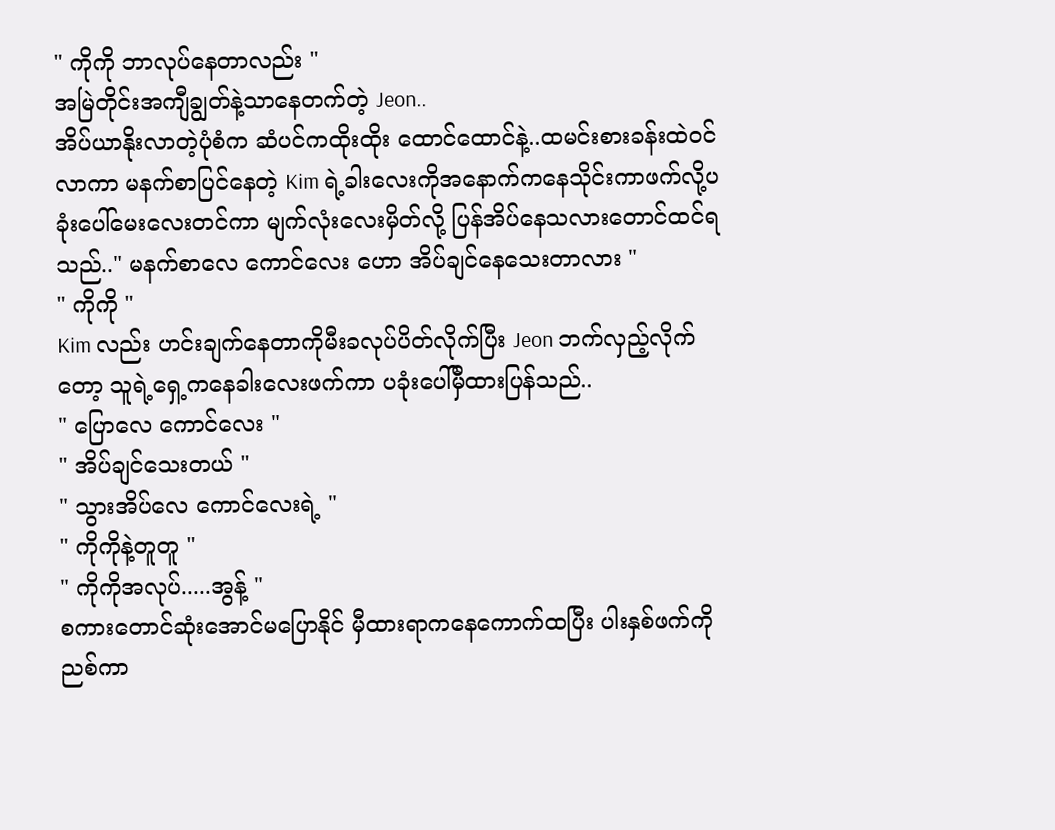" ကိုကို ဘာလုပ်နေတာလည်း "
အမြဲတိုင်းအကျီချွတ်နဲ့သာနေတက်တဲ့ Jeon..
အိပ်ယာနိုးလာတဲ့ပုံစံက ဆံပင်ကထိုးထိုး ထောင်ထောင်နဲ့..ထမင်းစားခန်းထဲဝင်လာကာ မနက်စာပြင်နေတဲ့ Kim ရဲ့ခါးလေးကိုအနောက်ကနေသိုင်းကာဖက်လို့ပခုံးပေါ်မေးလေးတင်ကာ မျက်လုံးလေးမှိတ်လို့ ပြန်အိပ်နေသလားတောင်ထင်ရသည်.." မနက်စာလေ ကောင်လေး ဟော အိပ်ချင်နေသေးတာလား "
" ကိုကို "
Kim လည်း ဟင်းချက်နေတာကိုမီးခလုပ်ပိတ်လိုက်ပြီး Jeon ဘက်လှည့်လိုက်တော့ သူရဲ့ရှေ့ကနေခါးလေးဖက်ကာ ပခုံးပေါ်မှီထားပြန်သည်..
" ပြောလေ ကောင်လေး "
" အိပ်ချင်သေးတယ် "
" သွားအိပ်လေ ကောင်လေးရဲ့ "
" ကိုကိုနဲ့တူတူ "
" ကိုကိုအလုပ်.....အွန့် "
စကားတောင်ဆုံးအောင်မပြောနိုင် မှီထားရာကနေကောက်ထပြီး ပါးနှစ်ဖက်ကိုညစ်ကာ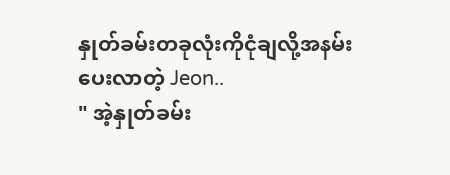နှုတ်ခမ်းတခုလုံးကိုငုံချလို့အနမ်းပေးလာတဲ့ Jeon..
" အဲ့နှုတ်ခမ်း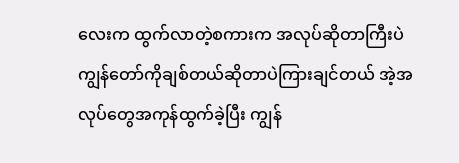လေးက ထွက်လာတဲ့စကားက အလုပ်ဆိုတာကြီးပဲ ကျွန်တော်ကိုချစ်တယ်ဆိုတာပဲကြားချင်တယ် အဲ့အလုပ်တွေအကုန်ထွက်ခဲ့ပြီး ကျွန်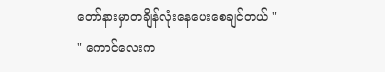တော်နားမှာတချိန်လုံးနေပေးစေချင်တယ် "
" ကောင်လေးက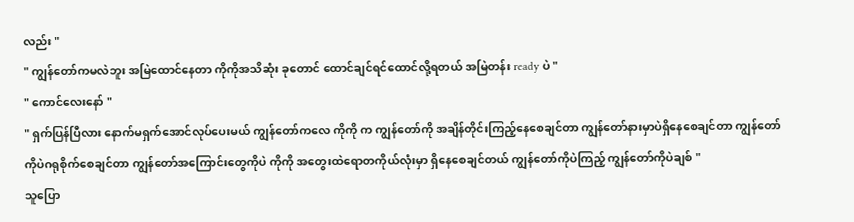လည်း "
" ကျွန်တော်ကမလဲဘူး အမြဲထောင်နေတာ ကိုကိုအသိဆုံး ခုတောင် ထောင်ချင်ရင်ထောင်လို့ရတယ် အမြဲတန်း ready ပဲ "
" ကောင်လေးနော် "
" ရှက်ပြန်ပြီလား နောက်မရှက်အောင်လုပ်ပေးမယ် ကျွန်တော်ကလေ ကိုကို က ကျွန်တော်ကို အချိန်တိုင်းကြည့်နေစေချင်တာ ကျွန်တော်နားမှာပဲရှိနေစေချင်တာ ကျွန်တော်ကိုပဲဂရုစိုက်စေချင်တာ ကျွန်တော်အကြောင်းတွေကိုပဲ ကိုကို အတွေးထဲရောတကိုယ်လုံးမှာ ရှိနေစေချင်တယ် ကျွန်တော်ကိုပဲကြည့် ကျွန်တော်ကိုပဲချစ် "
သူပြော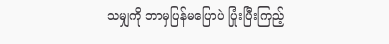သမျှကို ဘာမှပြန်မပြောပဲ ပြုံးပြီးကြည့်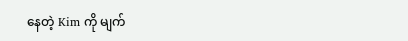နေတဲ့ Kim ကို မျက်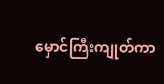မှောင်ကြီးကျုတ်ကာ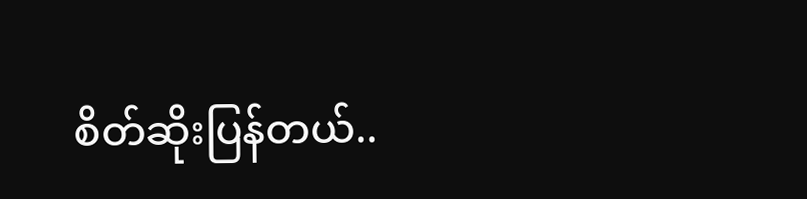စိတ်ဆိုးပြန်တယ်..